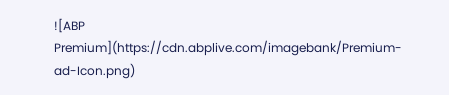![ABP Premium](https://cdn.abplive.com/imagebank/Premium-ad-Icon.png)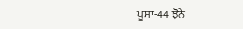ਪੂਸਾ-44 ਝੋਨੇ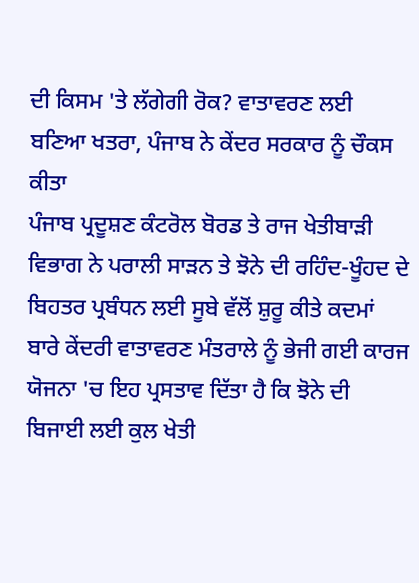ਦੀ ਕਿਸਮ 'ਤੇ ਲੱਗੇਗੀ ਰੋਕ? ਵਾਤਾਵਰਣ ਲਈ ਬਣਿਆ ਖਤਰਾ, ਪੰਜਾਬ ਨੇ ਕੇਂਦਰ ਸਰਕਾਰ ਨੂੰ ਚੌਕਸ ਕੀਤਾ
ਪੰਜਾਬ ਪ੍ਰਦੂਸ਼ਣ ਕੰਟਰੋਲ ਬੋਰਡ ਤੇ ਰਾਜ ਖੇਤੀਬਾੜੀ ਵਿਭਾਗ ਨੇ ਪਰਾਲੀ ਸਾੜਨ ਤੇ ਝੋਨੇ ਦੀ ਰਹਿੰਦ-ਖੂੰਹਦ ਦੇ ਬਿਹਤਰ ਪ੍ਰਬੰਧਨ ਲਈ ਸੂਬੇ ਵੱਲੋਂ ਸ਼ੁਰੂ ਕੀਤੇ ਕਦਮਾਂ ਬਾਰੇ ਕੇਂਦਰੀ ਵਾਤਾਵਰਣ ਮੰਤਰਾਲੇ ਨੂੰ ਭੇਜੀ ਗਈ ਕਾਰਜ ਯੋਜਨਾ 'ਚ ਇਹ ਪ੍ਰਸਤਾਵ ਦਿੱਤਾ ਹੈ ਕਿ ਝੋਨੇ ਦੀ ਬਿਜਾਈ ਲਈ ਕੁਲ ਖੇਤੀ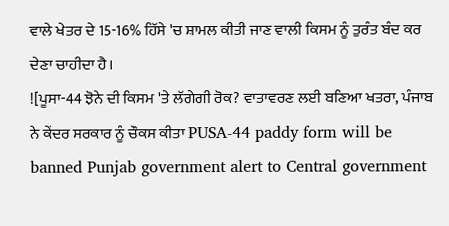ਵਾਲੇ ਖੇਤਰ ਦੇ 15-16% ਹਿੱਸੇ 'ਚ ਸ਼ਾਮਲ ਕੀਤੀ ਜਾਣ ਵਾਲੀ ਕਿਸਮ ਨੂੰ ਤੁਰੰਤ ਬੰਦ ਕਰ ਦੇਣਾ ਚਾਹੀਦਾ ਹੈ।
![ਪੂਸਾ-44 ਝੋਨੇ ਦੀ ਕਿਸਮ 'ਤੇ ਲੱਗੇਗੀ ਰੋਕ? ਵਾਤਾਵਰਣ ਲਈ ਬਣਿਆ ਖਤਰਾ, ਪੰਜਾਬ ਨੇ ਕੇਂਦਰ ਸਰਕਾਰ ਨੂੰ ਚੌਕਸ ਕੀਤਾ PUSA-44 paddy form will be banned Punjab government alert to Central government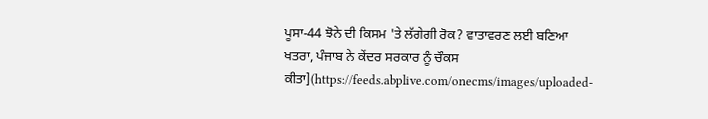ਪੂਸਾ-44 ਝੋਨੇ ਦੀ ਕਿਸਮ 'ਤੇ ਲੱਗੇਗੀ ਰੋਕ? ਵਾਤਾਵਰਣ ਲਈ ਬਣਿਆ ਖਤਰਾ, ਪੰਜਾਬ ਨੇ ਕੇਂਦਰ ਸਰਕਾਰ ਨੂੰ ਚੌਕਸ ਕੀਤਾ](https://feeds.abplive.com/onecms/images/uploaded-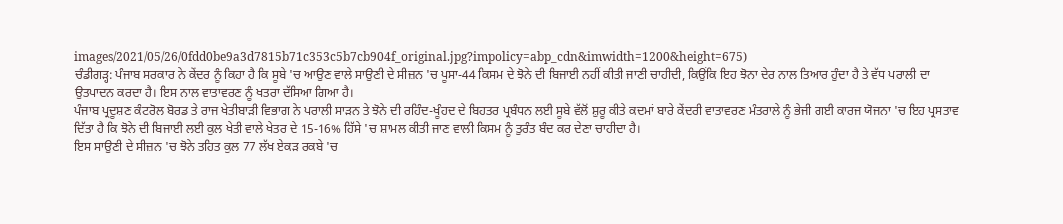images/2021/05/26/0fdd0be9a3d7815b71c353c5b7cb904f_original.jpg?impolicy=abp_cdn&imwidth=1200&height=675)
ਚੰਡੀਗੜ੍ਹ: ਪੰਜਾਬ ਸਰਕਾਰ ਨੇ ਕੇਂਦਰ ਨੂੰ ਕਿਹਾ ਹੈ ਕਿ ਸੂਬੇ 'ਚ ਆਉਣ ਵਾਲੇ ਸਾਉਣੀ ਦੇ ਸੀਜ਼ਨ 'ਚ ਪੂਸਾ-44 ਕਿਸਮ ਦੇ ਝੋਨੇ ਦੀ ਬਿਜਾਈ ਨਹੀਂ ਕੀਤੀ ਜਾਣੀ ਚਾਹੀਦੀ, ਕਿਉਂਕਿ ਇਹ ਝੋਨਾ ਦੇਰ ਨਾਲ ਤਿਆਰ ਹੁੰਦਾ ਹੈ ਤੇ ਵੱਧ ਪਰਾਲੀ ਦਾ ਉਤਪਾਦਨ ਕਰਦਾ ਹੈ। ਇਸ ਨਾਲ ਵਾਤਾਵਰਣ ਨੂੰ ਖਤਰਾ ਦੱਸਿਆ ਗਿਆ ਹੈ।
ਪੰਜਾਬ ਪ੍ਰਦੂਸ਼ਣ ਕੰਟਰੋਲ ਬੋਰਡ ਤੇ ਰਾਜ ਖੇਤੀਬਾੜੀ ਵਿਭਾਗ ਨੇ ਪਰਾਲੀ ਸਾੜਨ ਤੇ ਝੋਨੇ ਦੀ ਰਹਿੰਦ-ਖੂੰਹਦ ਦੇ ਬਿਹਤਰ ਪ੍ਰਬੰਧਨ ਲਈ ਸੂਬੇ ਵੱਲੋਂ ਸ਼ੁਰੂ ਕੀਤੇ ਕਦਮਾਂ ਬਾਰੇ ਕੇਂਦਰੀ ਵਾਤਾਵਰਣ ਮੰਤਰਾਲੇ ਨੂੰ ਭੇਜੀ ਗਈ ਕਾਰਜ ਯੋਜਨਾ 'ਚ ਇਹ ਪ੍ਰਸਤਾਵ ਦਿੱਤਾ ਹੈ ਕਿ ਝੋਨੇ ਦੀ ਬਿਜਾਈ ਲਈ ਕੁਲ ਖੇਤੀ ਵਾਲੇ ਖੇਤਰ ਦੇ 15-16% ਹਿੱਸੇ 'ਚ ਸ਼ਾਮਲ ਕੀਤੀ ਜਾਣ ਵਾਲੀ ਕਿਸਮ ਨੂੰ ਤੁਰੰਤ ਬੰਦ ਕਰ ਦੇਣਾ ਚਾਹੀਦਾ ਹੈ।
ਇਸ ਸਾਉਣੀ ਦੇ ਸੀਜ਼ਨ 'ਚ ਝੋਨੇ ਤਹਿਤ ਕੁਲ 77 ਲੱਖ ਏਕੜ ਰਕਬੇ 'ਚ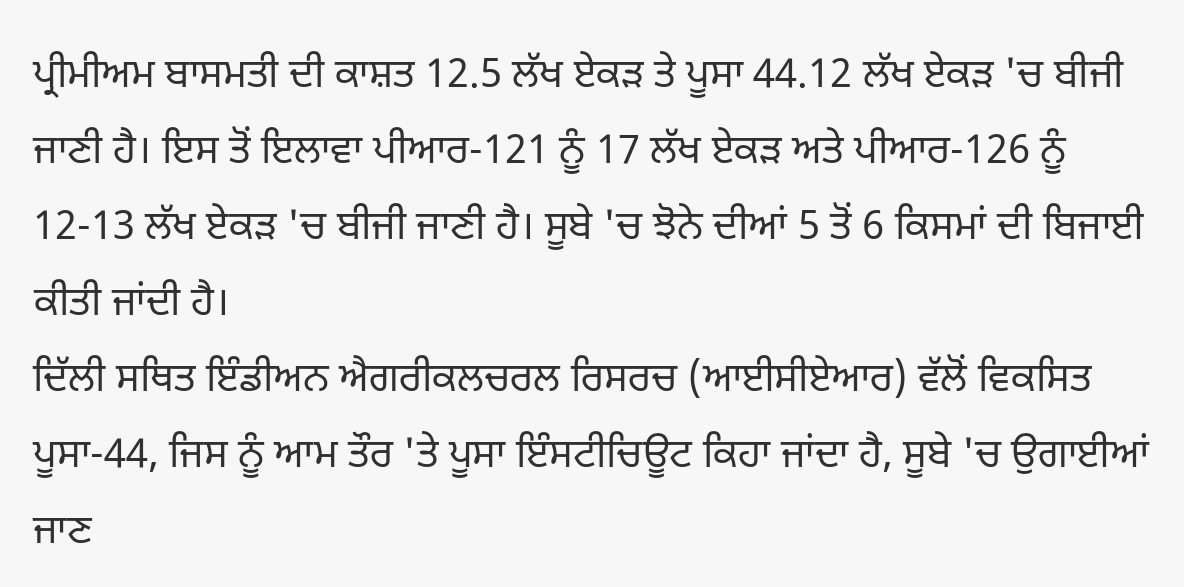ਪ੍ਰੀਮੀਅਮ ਬਾਸਮਤੀ ਦੀ ਕਾਸ਼ਤ 12.5 ਲੱਖ ਏਕੜ ਤੇ ਪੂਸਾ 44.12 ਲੱਖ ਏਕੜ 'ਚ ਬੀਜੀ ਜਾਣੀ ਹੈ। ਇਸ ਤੋਂ ਇਲਾਵਾ ਪੀਆਰ-121 ਨੂੰ 17 ਲੱਖ ਏਕੜ ਅਤੇ ਪੀਆਰ-126 ਨੂੰ 12-13 ਲੱਖ ਏਕੜ 'ਚ ਬੀਜੀ ਜਾਣੀ ਹੈ। ਸੂਬੇ 'ਚ ਝੋਨੇ ਦੀਆਂ 5 ਤੋਂ 6 ਕਿਸਮਾਂ ਦੀ ਬਿਜਾਈ ਕੀਤੀ ਜਾਂਦੀ ਹੈ।
ਦਿੱਲੀ ਸਥਿਤ ਇੰਡੀਅਨ ਐਗਰੀਕਲਚਰਲ ਰਿਸਰਚ (ਆਈਸੀਏਆਰ) ਵੱਲੋਂ ਵਿਕਸਿਤ ਪੂਸਾ-44, ਜਿਸ ਨੂੰ ਆਮ ਤੌਰ 'ਤੇ ਪੂਸਾ ਇੰਸਟੀਚਿਊਟ ਕਿਹਾ ਜਾਂਦਾ ਹੈ, ਸੂਬੇ 'ਚ ਉਗਾਈਆਂ ਜਾਣ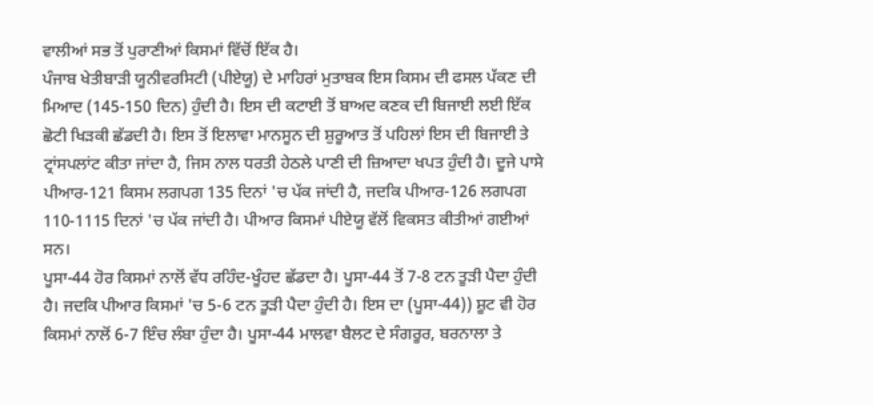ਵਾਲੀਆਂ ਸਭ ਤੋਂ ਪੁਰਾਣੀਆਂ ਕਿਸਮਾਂ ਵਿੱਚੋਂ ਇੱਕ ਹੈ।
ਪੰਜਾਬ ਖੇਤੀਬਾੜੀ ਯੂਨੀਵਰਸਿਟੀ (ਪੀਏਯੂ) ਦੇ ਮਾਹਿਰਾਂ ਮੁਤਾਬਕ ਇਸ ਕਿਸਮ ਦੀ ਫਸਲ ਪੱਕਣ ਦੀ ਮਿਆਦ (145-150 ਦਿਨ) ਹੁੰਦੀ ਹੈ। ਇਸ ਦੀ ਕਟਾਈ ਤੋਂ ਬਾਅਦ ਕਣਕ ਦੀ ਬਿਜਾਈ ਲਈ ਇੱਕ ਛੋਟੀ ਖਿੜਕੀ ਛੱਡਦੀ ਹੈ। ਇਸ ਤੋਂ ਇਲਾਵਾ ਮਾਨਸੂਨ ਦੀ ਸ਼ੁਰੂਆਤ ਤੋਂ ਪਹਿਲਾਂ ਇਸ ਦੀ ਬਿਜਾਈ ਤੇ ਟ੍ਰਾਂਸਪਲਾਂਟ ਕੀਤਾ ਜਾਂਦਾ ਹੈ, ਜਿਸ ਨਾਲ ਧਰਤੀ ਹੇਠਲੇ ਪਾਣੀ ਦੀ ਜ਼ਿਆਦਾ ਖਪਤ ਹੁੰਦੀ ਹੈ। ਦੂਜੇ ਪਾਸੇ ਪੀਆਰ-121 ਕਿਸਮ ਲਗਪਗ 135 ਦਿਨਾਂ 'ਚ ਪੱਕ ਜਾਂਦੀ ਹੈ, ਜਦਕਿ ਪੀਆਰ-126 ਲਗਪਗ 110-1115 ਦਿਨਾਂ 'ਚ ਪੱਕ ਜਾਂਦੀ ਹੈ। ਪੀਆਰ ਕਿਸਮਾਂ ਪੀਏਯੂ ਵੱਲੋਂ ਵਿਕਸਤ ਕੀਤੀਆਂ ਗਈਆਂ ਸਨ।
ਪੂਸਾ-44 ਹੋਰ ਕਿਸਮਾਂ ਨਾਲੋਂ ਵੱਧ ਰਹਿੰਦ-ਖੂੰਹਦ ਛੱਡਦਾ ਹੈ। ਪੂਸਾ-44 ਤੋਂ 7-8 ਟਨ ਤੂੜੀ ਪੈਦਾ ਹੁੰਦੀ ਹੈ। ਜਦਕਿ ਪੀਆਰ ਕਿਸਮਾਂ 'ਚ 5-6 ਟਨ ਤੂੜੀ ਪੈਦਾ ਹੁੰਦੀ ਹੈ। ਇਸ ਦਾ (ਪੂਸਾ-44)) ਸ਼ੂਟ ਵੀ ਹੋਰ ਕਿਸਮਾਂ ਨਾਲੋਂ 6-7 ਇੰਚ ਲੰਬਾ ਹੁੰਦਾ ਹੈ। ਪੂਸਾ-44 ਮਾਲਵਾ ਬੈਲਟ ਦੇ ਸੰਗਰੂਰ, ਬਰਨਾਲਾ ਤੇ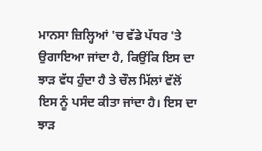ਮਾਨਸਾ ਜ਼ਿਲ੍ਹਿਆਂ 'ਚ ਵੱਡੇ ਪੱਧਰ 'ਤੇ ਉਗਾਇਆ ਜਾਂਦਾ ਹੈ, ਕਿਉਂਕਿ ਇਸ ਦਾ ਝਾੜ ਵੱਧ ਹੁੰਦਾ ਹੈ ਤੇ ਚੌਲ ਮਿੱਲਾਂ ਵੱਲੋਂ ਇਸ ਨੂੰ ਪਸੰਦ ਕੀਤਾ ਜਾਂਦਾ ਹੈ। ਇਸ ਦਾ ਝਾੜ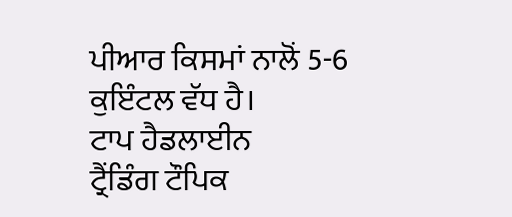ਪੀਆਰ ਕਿਸਮਾਂ ਨਾਲੋਂ 5-6 ਕੁਇੰਟਲ ਵੱਧ ਹੈ।
ਟਾਪ ਹੈਡਲਾਈਨ
ਟ੍ਰੈਂਡਿੰਗ ਟੌਪਿਕ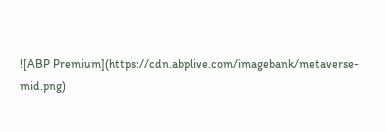![ABP Premium](https://cdn.abplive.com/imagebank/metaverse-mid.png)